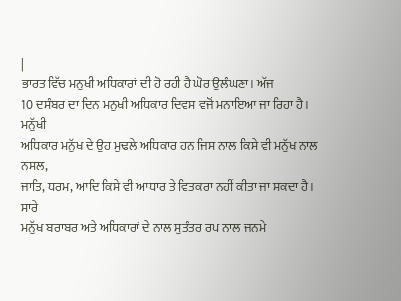|
ਭਾਰਤ ਵਿੱਚ ਮਨੁਖੀ ਅਧਿਕਾਰਾਂ ਦੀ ਹੋ ਰਹੀ ਹੈ ਘੋਰ ਉਲੰਘਣਾ। ਅੱਜ
10 ਦਸੰਬਰ ਦਾ ਦਿਨ ਮਨੁਖੀ ਅਧਿਕਾਰ ਦਿਵਸ ਵਜੋਂ ਮਨਾਇਆ ਜਾ ਰਿਹਾ ਹੈ। ਮਨੁੱਖੀ
ਅਧਿਕਾਰ ਮਨੁੱਖ ਦੇ ਉਹ ਮੁਢਲੇ ਅਧਿਕਾਰ ਹਨ ਜਿਸ ਨਾਲ ਕਿਸੇ ਵੀ ਮਨੁੱਖ ਨਾਲ ਨਸਲ,
ਜਾਤਿ, ਧਰਮ, ਆਦਿ ਕਿਸੇ ਵੀ ਆਧਾਰ ਤੇ ਵਿਤਕਰਾ ਨਹੀਂ ਕੀਤਾ ਜਾ ਸਕਦਾ ਹੈ। ਸਾਰੇ
ਮਨੁੱਖ ਬਰਾਬਰ ਅਤੇ ਅਧਿਕਾਰਾਂ ਦੇ ਨਾਲ ਸੁਤੰਤਰ ਰਪ ਨਾਲ ਜਨਮੇ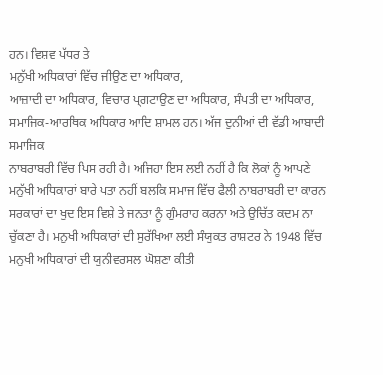ਹਨ। ਵਿਸ਼ਵ ਪੱਧਰ ਤੇ
ਮਨੁੱਖੀ ਅਧਿਕਾਰਾਂ ਵਿੱਚ ਜੀਉਣ ਦਾ ਅਧਿਕਾਰ,
ਆਜ਼ਾਦੀ ਦਾ ਅਧਿਕਾਰ, ਵਿਚਾਰ ਪ੍ਗਟਾਉਣ ਦਾ ਅਧਿਕਾਰ, ਸੰਪਤੀ ਦਾ ਅਧਿਕਾਰ,
ਸਮਾਜਿਕ-ਆਰਥਿਕ ਅਧਿਕਾਰ ਆਦਿ ਸ਼ਾਮਲ ਹਨ। ਅੱਜ ਦੁਨੀਆਂ ਦੀ ਵੱਡੀ ਆਬਾਦੀ ਸਮਾਜਿਕ
ਨਾਬਰਾਬਰੀ ਵਿੱਚ ਪਿਸ ਰਹੀ ਹੈ। ਅਜਿਹਾ ਇਸ ਲਈ ਨਹੀਂ ਹੈ ਕਿ ਲੋਕਾਂ ਨੂੰ ਆਪਣੇ
ਮਨੁੱਖੀ ਅਧਿਕਾਰਾਂ ਬਾਰੇ ਪਤਾ ਨਹੀਂ ਬਲਕਿ ਸਮਾਜ ਵਿੱਚ ਫੈਲੀ ਨਾਬਰਾਬਰੀ ਦਾ ਕਾਰਨ
ਸਰਕਾਰਾਂ ਦਾ ਖੁਦ ਇਸ ਵਿਸ਼ੇ ਤੇ ਜਨਤਾ ਨੂੰ ਗੁੰਮਰਾਹ ਕਰਨਾ ਅਤੇ ਉਚਿੱਤ ਕਦਮ ਨਾ
ਚੁੱਕਣਾ ਹੈ। ਮਨੁਖੀ ਅਧਿਕਾਰਾਂ ਦੀ ਸੁਰੱਖਿਆ ਲਈ ਸੰਯੁਕਤ ਰਾਸ਼ਟਰ ਨੇ 1948 ਵਿੱਚ
ਮਨੁਖੀ ਅਧਿਕਾਰਾਂ ਦੀ ਯੁਨੀਵਰਸਲ ਘੋਸ਼ਣਾ ਕੀਤੀ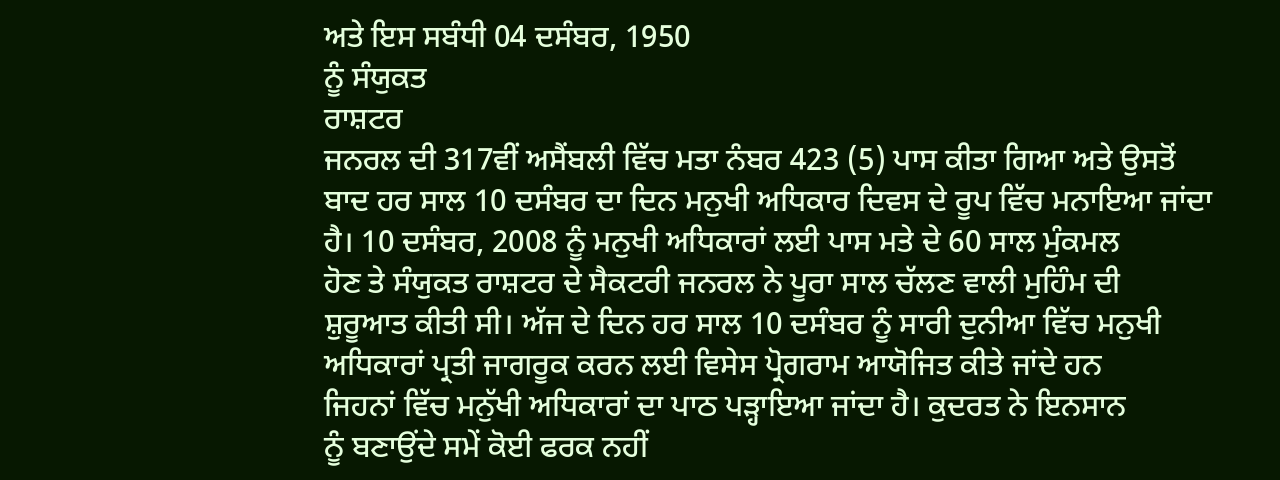ਅਤੇ ਇਸ ਸਬੰਧੀ 04 ਦਸੰਬਰ, 1950
ਨੂੰ ਸੰਯੁਕਤ
ਰਾਸ਼ਟਰ
ਜਨਰਲ ਦੀ 317ਵੀਂ ਅਸੈਂਬਲੀ ਵਿੱਚ ਮਤਾ ਨੰਬਰ 423 (5) ਪਾਸ ਕੀਤਾ ਗਿਆ ਅਤੇ ਉਸਤੋਂ
ਬਾਦ ਹਰ ਸਾਲ 10 ਦਸੰਬਰ ਦਾ ਦਿਨ ਮਨੁਖੀ ਅਧਿਕਾਰ ਦਿਵਸ ਦੇ ਰੂਪ ਵਿੱਚ ਮਨਾਇਆ ਜਾਂਦਾ
ਹੈ। 10 ਦਸੰਬਰ, 2008 ਨੂੰ ਮਨੁਖੀ ਅਧਿਕਾਰਾਂ ਲਈ ਪਾਸ ਮਤੇ ਦੇ 60 ਸਾਲ ਮੁੰਕਮਲ
ਹੋਣ ਤੇ ਸੰਯੁਕਤ ਰਾਸ਼ਟਰ ਦੇ ਸੈਕਟਰੀ ਜਨਰਲ ਨੇ ਪੂਰਾ ਸਾਲ ਚੱਲਣ ਵਾਲੀ ਮੁਹਿੰਮ ਦੀ
ਸ਼ੁਰੂਆਤ ਕੀਤੀ ਸੀ। ਅੱਜ ਦੇ ਦਿਨ ਹਰ ਸਾਲ 10 ਦਸੰਬਰ ਨੂੰ ਸਾਰੀ ਦੁਨੀਆ ਵਿੱਚ ਮਨੁਖੀ
ਅਧਿਕਾਰਾਂ ਪ੍ਰਤੀ ਜਾਗਰੂਕ ਕਰਨ ਲਈ ਵਿਸੇਸ ਪ੍ਰੋਗਰਾਮ ਆਯੋਜਿਤ ਕੀਤੇ ਜਾਂਦੇ ਹਨ
ਜਿਹਨਾਂ ਵਿੱਚ ਮਨੁੱਖੀ ਅਧਿਕਾਰਾਂ ਦਾ ਪਾਠ ਪੜ੍ਹਾਇਆ ਜਾਂਦਾ ਹੈ। ਕੁਦਰਤ ਨੇ ਇਨਸਾਨ
ਨੂੰ ਬਣਾਉਂਦੇ ਸਮੇਂ ਕੋਈ ਫਰਕ ਨਹੀਂ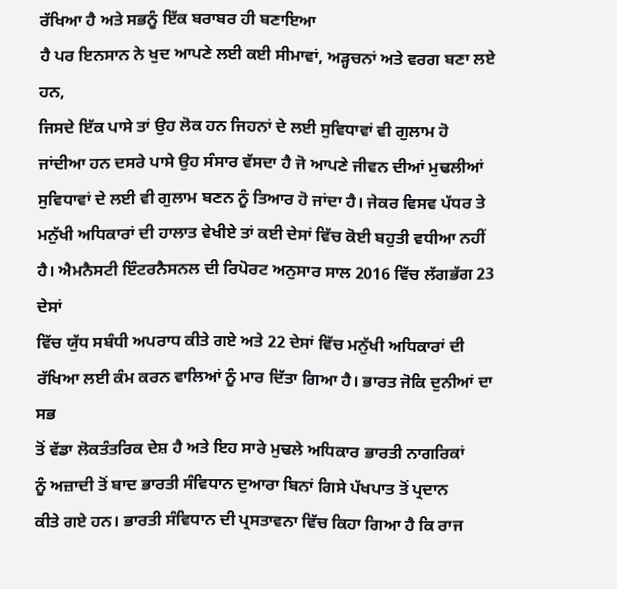ਰੱਖਿਆ ਹੈ ਅਤੇ ਸਭਨੂੰ ਇੱਕ ਬਰਾਬਰ ਹੀ ਬਣਾਇਆ
ਹੈ ਪਰ ਇਨਸਾਨ ਨੇ ਖੁਦ ਆਪਣੇ ਲਈ ਕਈ ਸੀਮਾਵਾਂ, ਅੜ੍ਹਚਨਾਂ ਅਤੇ ਵਰਗ ਬਣਾ ਲਏ ਹਨ,
ਜਿਸਦੇ ਇੱਕ ਪਾਸੇ ਤਾਂ ਉਹ ਲੋਕ ਹਨ ਜਿਹਨਾਂ ਦੇ ਲਈ ਸੁਵਿਧਾਵਾਂ ਵੀ ਗੁਲਾਮ ਹੋ
ਜਾਂਦੀਆ ਹਨ ਦਸਰੇ ਪਾਸੇ ਉਹ ਸੰਸਾਰ ਵੱਸਦਾ ਹੈ ਜੋ ਆਪਣੇ ਜੀਵਨ ਦੀਆਂ ਮੁਢਲੀਆਂ
ਸੁਵਿਧਾਵਾਂ ਦੇ ਲਈ ਵੀ ਗੁਲਾਮ ਬਣਨ ਨੂੰ ਤਿਆਰ ਹੋ ਜਾਂਦਾ ਹੈ। ਜੇਕਰ ਵਿਸਵ ਪੱਧਰ ਤੇ
ਮਨੁੱਖੀ ਅਧਿਕਾਰਾਂ ਦੀ ਹਾਲਾਤ ਵੇਖੀਏ ਤਾਂ ਕਈ ਦੇਸਾਂ ਵਿੱਚ ਕੋਈ ਬਹੁਤੀ ਵਧੀਆ ਨਹੀਂ
ਹੈ। ਐਮਨੈਸਟੀ ਇੰਟਰਨੈਸਨਲ ਦੀ ਰਿਪੋਰਟ ਅਨੁਸਾਰ ਸਾਲ 2016 ਵਿੱਚ ਲੱਗਭੱਗ 23 ਦੇਸਾਂ
ਵਿੱਚ ਯੁੱਧ ਸਬੰਧੀ ਅਪਰਾਧ ਕੀਤੇ ਗਏ ਅਤੇ 22 ਦੇਸਾਂ ਵਿੱਚ ਮਨੁੱਖੀ ਅਧਿਕਾਰਾਂ ਦੀ
ਰੱਖਿਆ ਲਈ ਕੰਮ ਕਰਨ ਵਾਲਿਆਂ ਨੂੰ ਮਾਰ ਦਿੱਤਾ ਗਿਆ ਹੈ। ਭਾਰਤ ਜੋਕਿ ਦੁਨੀਆਂ ਦਾ ਸਭ
ਤੋਂ ਵੱਡਾ ਲੋਕਤੰਤਰਿਕ ਦੇਸ਼ ਹੈ ਅਤੇ ਇਹ ਸਾਰੇ ਮੁਢਲੇ ਅਧਿਕਾਰ ਭਾਰਤੀ ਨਾਗਰਿਕਾਂ
ਨੂੰ ਅਜ਼ਾਦੀ ਤੋਂ ਬਾਦ ਭਾਰਤੀ ਸੰਵਿਧਾਨ ਦੁਆਰਾ ਬਿਨਾਂ ਗਿਸੇ ਪੱਖਪਾਤ ਤੋਂ ਪ੍ਰਦਾਨ
ਕੀਤੇ ਗਏ ਹਨ। ਭਾਰਤੀ ਸੰਵਿਧਾਨ ਦੀ ਪ੍ਰਸਤਾਵਨਾ ਵਿੱਚ ਕਿਹਾ ਗਿਆ ਹੈ ਕਿ ਰਾਜ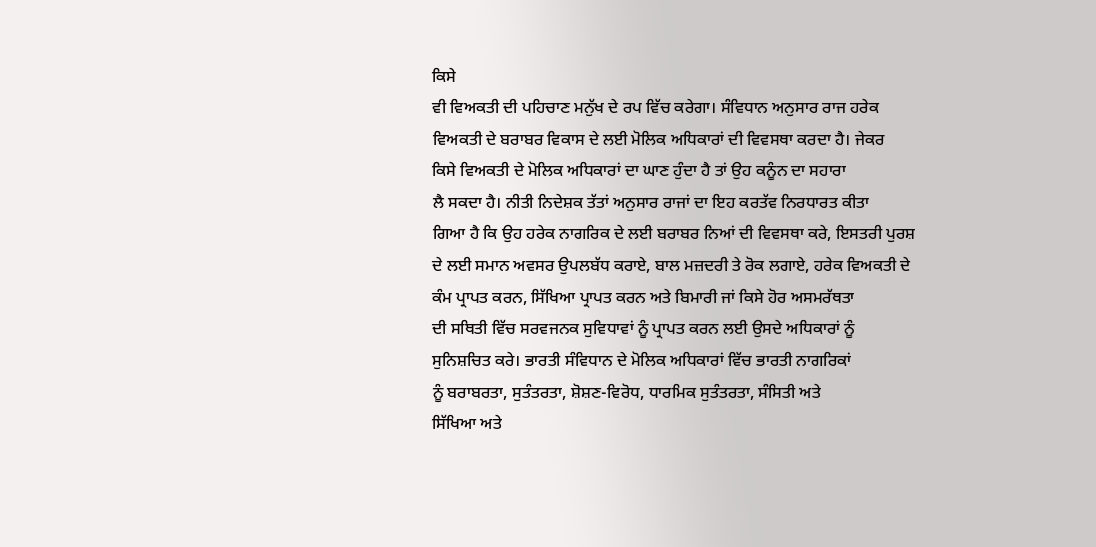ਕਿਸੇ
ਵੀ ਵਿਅਕਤੀ ਦੀ ਪਹਿਚਾਣ ਮਨੁੱਖ ਦੇ ਰਪ ਵਿੱਚ ਕਰੇਗਾ। ਸੰਵਿਧਾਨ ਅਨੁਸਾਰ ਰਾਜ ਹਰੇਕ
ਵਿਅਕਤੀ ਦੇ ਬਰਾਬਰ ਵਿਕਾਸ ਦੇ ਲਈ ਮੋਲਿਕ ਅਧਿਕਾਰਾਂ ਦੀ ਵਿਵਸਥਾ ਕਰਦਾ ਹੈ। ਜੇਕਰ
ਕਿਸੇ ਵਿਅਕਤੀ ਦੇ ਮੋਲਿਕ ਅਧਿਕਾਰਾਂ ਦਾ ਘਾਣ ਹੁੰਦਾ ਹੈ ਤਾਂ ਉਹ ਕਨੂੰਨ ਦਾ ਸਹਾਰਾ
ਲੈ ਸਕਦਾ ਹੈ। ਨੀਤੀ ਨਿਦੇਸ਼ਕ ਤੱਤਾਂ ਅਨੁਸਾਰ ਰਾਜਾਂ ਦਾ ਇਹ ਕਰਤੱਵ ਨਿਰਧਾਰਤ ਕੀਤਾ
ਗਿਆ ਹੈ ਕਿ ਉਹ ਹਰੇਕ ਨਾਗਰਿਕ ਦੇ ਲਈ ਬਰਾਬਰ ਨਿਆਂ ਦੀ ਵਿਵਸਥਾ ਕਰੇ, ਇਸਤਰੀ ਪੁਰਸ਼
ਦੇ ਲਈ ਸਮਾਨ ਅਵਸਰ ਉਪਲਬੱਧ ਕਰਾਏ, ਬਾਲ ਮਜ਼ਦਰੀ ਤੇ ਰੋਕ ਲਗਾਏ, ਹਰੇਕ ਵਿਅਕਤੀ ਦੇ
ਕੰਮ ਪ੍ਰਾਪਤ ਕਰਨ, ਸਿੱਖਿਆ ਪ੍ਰਾਪਤ ਕਰਨ ਅਤੇ ਬਿਮਾਰੀ ਜਾਂ ਕਿਸੇ ਹੋਰ ਅਸਮਰੱਥਤਾ
ਦੀ ਸਥਿਤੀ ਵਿੱਚ ਸਰਵਜਨਕ ਸੁਵਿਧਾਵਾਂ ਨੂੰ ਪ੍ਰਾਪਤ ਕਰਨ ਲਈ ਉਸਦੇ ਅਧਿਕਾਰਾਂ ਨੂੰ
ਸੁਨਿਸ਼ਚਿਤ ਕਰੇ। ਭਾਰਤੀ ਸੰਵਿਧਾਨ ਦੇ ਮੋਲਿਕ ਅਧਿਕਾਰਾਂ ਵਿੱਚ ਭਾਰਤੀ ਨਾਗਰਿਕਾਂ
ਨੂੰ ਬਰਾਬਰਤਾ, ਸੁਤੰਤਰਤਾ, ਸ਼ੋਸ਼ਣ-ਵਿਰੋਧ, ਧਾਰਮਿਕ ਸੁਤੰਤਰਤਾ, ਸੰਸਿਤੀ ਅਤੇ
ਸਿੱਖਿਆ ਅਤੇ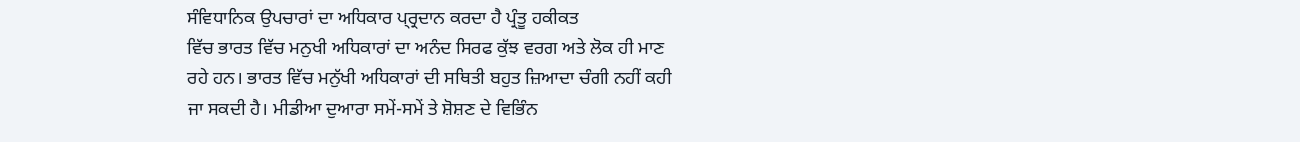ਸੰਵਿਧਾਨਿਕ ਉਪਚਾਰਾਂ ਦਾ ਅਧਿਕਾਰ ਪ੍ਰ੍ਰਦਾਨ ਕਰਦਾ ਹੈ ਪ੍ਰੰਤੂ ਹਕੀਕਤ
ਵਿੱਚ ਭਾਰਤ ਵਿੱਚ ਮਨੁਖੀ ਅਧਿਕਾਰਾਂ ਦਾ ਅਨੰਦ ਸਿਰਫ ਕੁੱਝ ਵਰਗ ਅਤੇ ਲੋਕ ਹੀ ਮਾਣ
ਰਹੇ ਹਨ। ਭਾਰਤ ਵਿੱਚ ਮਨੁੱਖੀ ਅਧਿਕਾਰਾਂ ਦੀ ਸਥਿਤੀ ਬਹੁਤ ਜ਼ਿਆਦਾ ਚੰਗੀ ਨਹੀਂ ਕਹੀ
ਜਾ ਸਕਦੀ ਹੈ। ਮੀਡੀਆ ਦੁਆਰਾ ਸਮੇਂ-ਸਮੇਂ ਤੇ ਸ਼ੋਸ਼ਣ ਦੇ ਵਿਭਿੰਨ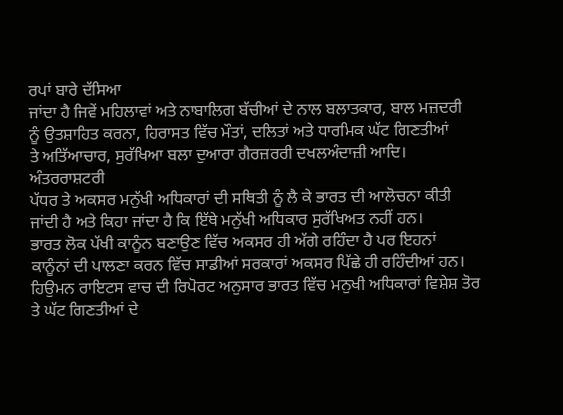ਰਪਾਂ ਬਾਰੇ ਦੱਸਿਆ
ਜਾਂਦਾ ਹੈ ਜਿਵੇਂ ਮਹਿਲਾਵਾਂ ਅਤੇ ਨਾਬਾਲਿਗ ਬੱਚੀਆਂ ਦੇ ਨਾਲ ਬਲਾਤਕਾਰ, ਬਾਲ ਮਜ਼ਦਰੀ
ਨੂੰ ਉਤਸ਼ਾਹਿਤ ਕਰਨਾ, ਹਿਰਾਸਤ ਵਿੱਚ ਮੌਤਾਂ, ਦਲਿਤਾਂ ਅਤੇ ਧਾਰਮਿਕ ਘੱਟ ਗਿਣਤੀਆਂ
ਤੇ ਅਤਿੱਆਚਾਰ, ਸੁਰੱਖਿਆ ਬਲਾ ਦੁਆਰਾ ਗੈਰਜ਼ਰਰੀ ਦਖਲਅੰਦਾਜ਼ੀ ਆਦਿ। ਅੰਤਰਰਾਸ਼ਟਰੀ
ਪੱਧਰ ਤੇ ਅਕਸਰ ਮਨੁੱਖੀ ਅਧਿਕਾਰਾਂ ਦੀ ਸਥਿਤੀ ਨੂੰ ਲੈ ਕੇ ਭਾਰਤ ਦੀ ਆਲੋਚਨਾ ਕੀਤੀ
ਜਾਂਦੀ ਹੈ ਅਤੇ ਕਿਹਾ ਜਾਂਦਾ ਹੈ ਕਿ ਇੱਥੇ ਮਨੁੱਖੀ ਅਧਿਕਾਰ ਸੁਰੱਖਿਅਤ ਨਹੀਂ ਹਨ।
ਭਾਰਤ ਲੋਕ ਪੱਖੀ ਕਾਨੂੰਨ ਬਣਾਉਣ ਵਿੱਚ ਅਕਸਰ ਹੀ ਅੱਗੇ ਰਹਿੰਦਾ ਹੈ ਪਰ ਇਹਨਾਂ
ਕਾਨੂੰਨਾਂ ਦੀ ਪਾਲਣਾ ਕਰਨ ਵਿੱਚ ਸਾਡੀਆਂ ਸਰਕਾਰਾਂ ਅਕਸਰ ਪਿੱਛੇ ਹੀ ਰਹਿੰਦੀਆਂ ਹਨ।
ਹਿਉਮਨ ਰਾਇਟਸ ਵਾਚ ਦੀ ਰਿਪੋਰਟ ਅਨੁਸਾਰ ਭਾਰਤ ਵਿੱਚ ਮਨੁਖੀ ਅਧਿਕਾਰਾਂ ਵਿਸ਼ੇਸ਼ ਤੋਰ
ਤੇ ਘੱਟ ਗਿਣਤੀਆਂ ਦੇ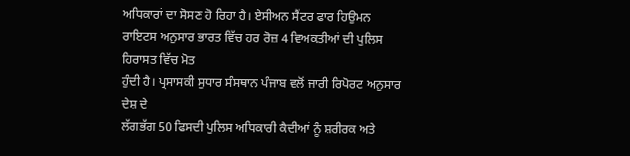ਅਧਿਕਾਰਾਂ ਦਾ ਸੋਸਣ ਹੋ ਰਿਹਾ ਹੈ। ਏਸੀਅਨ ਸੈਂਟਰ ਫਾਰ ਹਿਉਮਨ
ਰਾਇਟਸ ਅਨੁਸਾਰ ਭਾਰਤ ਵਿੱਚ ਹਰ ਰੋਜ਼ 4 ਵਿਅਕਤੀਆਂ ਦੀ ਪੁਲਿਸ ਹਿਰਾਸਤ ਵਿੱਚ ਮੋਤ
ਹੁੰਦੀ ਹੈ। ਪ੍ਰਸਾਸਕੀ ਸੁਧਾਰ ਸੰਸਥਾਨ ਪੰਜਾਬ ਵਲੋਂ ਜਾਰੀ ਰਿਪੋਰਟ ਅਨੁਸਾਰ ਦੇਸ਼ ਦੇ
ਲੱਗਭੱਗ 50 ਫਿਸਦੀ ਪੁਲਿਸ ਅਧਿਕਾਰੀ ਕੈਦੀਆਂ ਨੂੰ ਸ਼ਰੀਰਕ ਅਤੇ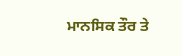ਮਾਨਸਿਕ ਤੌਰ ਤੇ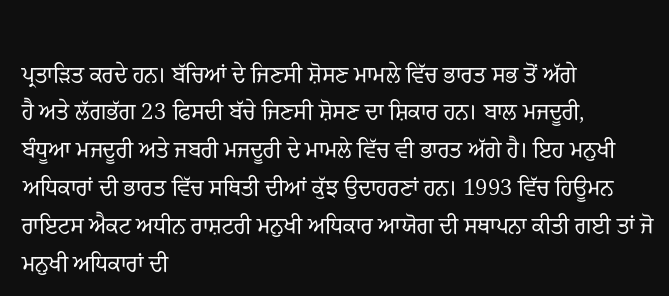ਪ੍ਰਤਾੜਿਤ ਕਰਦੇ ਹਨ। ਬੱਚਿਆਂ ਦੇ ਜਿਣਸੀ ਸ਼ੋਸਣ ਮਾਮਲੇ ਵਿੱਚ ਭਾਰਤ ਸਭ ਤੋਂ ਅੱਗੇ
ਹੈ ਅਤੇ ਲੱਗਭੱਗ 23 ਫਿਸਦੀ ਬੱਚੇ ਜਿਣਸੀ ਸ਼ੋਸਣ ਦਾ ਸ਼ਿਕਾਰ ਹਨ। ਬਾਲ ਮਜਦੂਰੀ,
ਬੰਧੂਆ ਮਜਦੂਰੀ ਅਤੇ ਜਬਰੀ ਮਜਦੂਰੀ ਦੇ ਮਾਮਲੇ ਵਿੱਚ ਵੀ ਭਾਰਤ ਅੱਗੇ ਹੈ। ਇਹ ਮਨੁਖੀ
ਅਧਿਕਾਰਾਂ ਦੀ ਭਾਰਤ ਵਿੱਚ ਸਥਿਤੀ ਦੀਆਂ ਕੁੱਝ ਉਦਾਹਰਣਾਂ ਹਨ। 1993 ਵਿੱਚ ਹਿਊਮਨ
ਰਾਇਟਸ ਐਕਟ ਅਧੀਨ ਰਾਸ਼ਟਰੀ ਮਨੁਖੀ ਅਧਿਕਾਰ ਆਯੋਗ ਦੀ ਸਥਾਪਨਾ ਕੀਤੀ ਗਈ ਤਾਂ ਜੋ
ਮਨੁਖੀ ਅਧਿਕਾਰਾਂ ਦੀ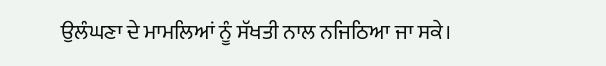ਉਲੰਘਣਾ ਦੇ ਮਾਮਲਿਆਂ ਨੂੰ ਸੱਖਤੀ ਨਾਲ ਨਜਿਠਿਆ ਜਾ ਸਕੇ।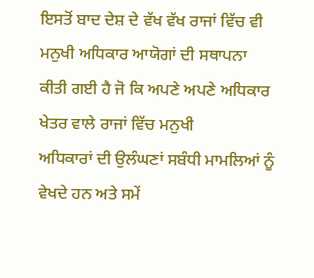ਇਸਤੋਂ ਬਾਦ ਦੇਸ਼ ਦੇ ਵੱਖ ਵੱਖ ਰਾਜਾਂ ਵਿੱਚ ਵੀ ਮਨੁਖੀ ਅਧਿਕਾਰ ਆਯੋਗਾਂ ਦੀ ਸਥਾਪਨਾ
ਕੀਤੀ ਗਈ ਹੈ ਜੋ ਕਿ ਅਪਣੇ ਅਪਣੇ ਅਧਿਕਾਰ ਖੇਤਰ ਵਾਲੇ ਰਾਜਾਂ ਵਿੱਚ ਮਨੁਖੀ
ਅਧਿਕਾਰਾਂ ਦੀ ਉਲੰਘਣਾਂ ਸਬੰਧੀ ਮਾਮਲਿਆਂ ਨੂੰ ਵੇਖਦੇ ਹਨ ਅਤੇ ਸਮੇਂ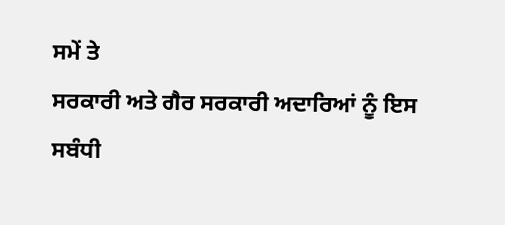ਸਮੇਂ ਤੇ
ਸਰਕਾਰੀ ਅਤੇ ਗੈਰ ਸਰਕਾਰੀ ਅਦਾਰਿਆਂ ਨੂੰ ਇਸ ਸਬੰਧੀ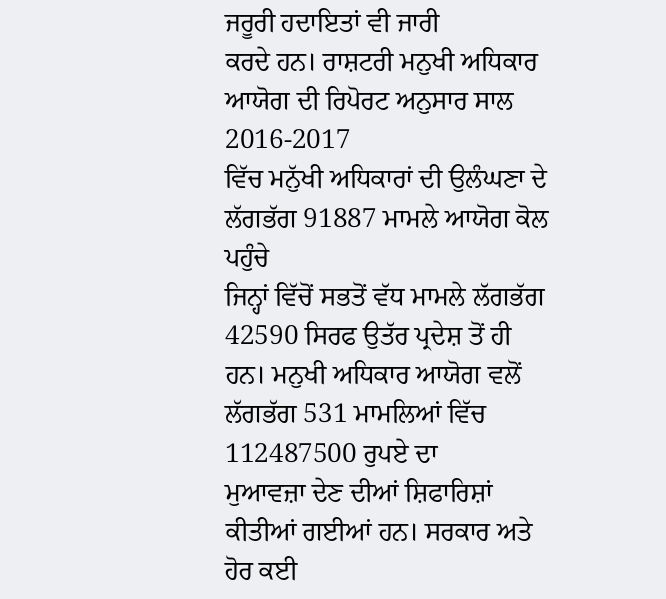ਜਰੂਰੀ ਹਦਾਇਤਾਂ ਵੀ ਜਾਰੀ
ਕਰਦੇ ਹਨ। ਰਾਸ਼ਟਰੀ ਮਨੁਖੀ ਅਧਿਕਾਰ ਆਯੋਗ ਦੀ ਰਿਪੋਰਟ ਅਨੁਸਾਰ ਸਾਲ 2016-2017
ਵਿੱਚ ਮਨੁੱਖੀ ਅਧਿਕਾਰਾਂ ਦੀ ਉਲੰਘਣਾ ਦੇ ਲੱਗਭੱਗ 91887 ਮਾਮਲੇ ਆਯੋਗ ਕੋਲ ਪਹੁੰਚੇ
ਜਿਨ੍ਹਾਂ ਵਿੱਚੋਂ ਸਭਤੋਂ ਵੱਧ ਮਾਮਲੇ ਲੱਗਭੱਗ 42590 ਸਿਰਫ ਉਤੱਰ ਪ੍ਰਦੇਸ਼ ਤੋਂ ਹੀ
ਹਨ। ਮਨੁਖੀ ਅਧਿਕਾਰ ਆਯੋਗ ਵਲੋਂ ਲੱਗਭੱਗ 531 ਮਾਮਲਿਆਂ ਵਿੱਚ 112487500 ਰੁਪਏ ਦਾ
ਮੁਆਵਜ਼ਾ ਦੇਣ ਦੀਆਂ ਸ਼ਿਫਾਰਿਸ਼ਾਂ ਕੀਤੀਆਂ ਗਈਆਂ ਹਨ। ਸਰਕਾਰ ਅਤੇ ਹੋਰ ਕਈ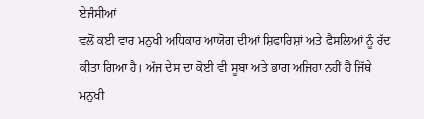ਏਜੰਸੀਆਂ
ਵਲੋਂ ਕਈ ਵਾਰ ਮਨੁਖੀ ਅਧਿਕਾਰ ਆਯੋਗ ਦੀਆਂ ਸ਼ਿਫਾਰਿਸ਼ਾਂ ਅਤੇ ਫੈਸਲਿਆਂ ਨੂੰ ਰੱਦ
ਕੀਤਾ ਗਿਆ ਹੈ। ਅੱਜ ਦੇਸ ਦਾ ਕੋਈ ਵੀ ਸੂਬਾ ਅਤੇ ਭਾਗ ਅਜਿਹਾ ਨਹੀਂ ਹੈ ਜਿੱਥੇ
ਮਨੁਖੀ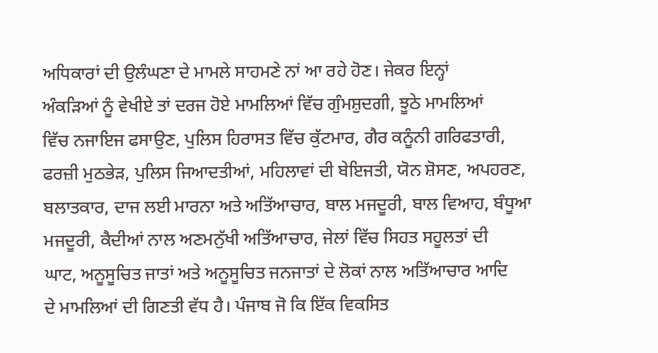ਅਧਿਕਾਰਾਂ ਦੀ ਉਲੰਘਣਾ ਦੇ ਮਾਮਲੇ ਸਾਹਮਣੇ ਨਾਂ ਆ ਰਹੇ ਹੋਣ। ਜੇਕਰ ਇਨ੍ਹਾਂ
ਅੰਕੜਿਆਂ ਨੂੰ ਵੇਖੀਏ ਤਾਂ ਦਰਜ ਹੋਏ ਮਾਮਲਿਆਂ ਵਿੱਚ ਗੁੰਮਸ਼ੁਦਗੀ, ਝੂਠੇ ਮਾਮਲਿਆਂ
ਵਿੱਚ ਨਜਾਇਜ ਫਸਾਉਣ, ਪੁਲਿਸ ਹਿਰਾਸਤ ਵਿੱਚ ਕੁੱਟਮਾਰ, ਗੈਰ ਕਨੂੰਨੀ ਗਰਿਫਤਾਰੀ,
ਫਰਜ਼ੀ ਮੁਠਭੇੜ, ਪੁਲਿਸ ਜਿਆਦਤੀਆਂ, ਮਹਿਲਾਵਾਂ ਦੀ ਬੇਇਜਤੀ, ਯੋਨ ਸ਼ੋਸਣ, ਅਪਹਰਣ,
ਬਲਾਤਕਾਰ, ਦਾਜ ਲਈ ਮਾਰਨਾ ਅਤੇ ਅਤਿੱਆਚਾਰ, ਬਾਲ ਮਜਦੂਰੀ, ਬਾਲ ਵਿਆਹ, ਬੰਧੂਆ
ਮਜਦੂਰੀ, ਕੈਦੀਆਂ ਨਾਲ ਅਣਮਨੁੱਖੀ ਅਤਿੱਆਚਾਰ, ਜੇਲਾਂ ਵਿੱਚ ਸਿਹਤ ਸਹੂਲਤਾਂ ਦੀ
ਘਾਟ, ਅਨੂਸੂਚਿਤ ਜਾਤਾਂ ਅਤੇ ਅਨੂਸੂਚਿਤ ਜਨਜਾਤਾਂ ਦੇ ਲੋਕਾਂ ਨਾਲ ਅਤਿੱਆਚਾਰ ਆਦਿ
ਦੇ ਮਾਮਲਿਆਂ ਦੀ ਗਿਣਤੀ ਵੱਧ ਹੈ। ਪੰਜਾਬ ਜੋ ਕਿ ਇੱਕ ਵਿਕਸਿਤ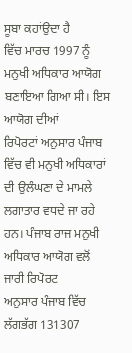ਸੂਬਾ ਕਹਾਂਉਦਾ ਹੈ
ਵਿੱਚ ਮਾਰਚ 1997 ਨੂੰ ਮਨੁਖੀ ਅਧਿਕਾਰ ਆਯੋਗ ਬਣਾਇਆ ਗਿਆ ਸੀ। ਇਸ ਆਯੋਗ ਦੀਆਂ
ਰਿਪੋਰਟਾਂ ਅਨੁਸਾਰ ਪੰਜਾਬ ਵਿੱਚ ਵੀ ਮਨੁਖੀ ਅਧਿਕਾਰਾਂ ਦੀ ਉਲੰਘਣਾ ਦੇ ਮਾਮਲੇ
ਲਗਾਤਾਰ ਵਧਦੇ ਜਾ ਰਹੇ ਹਨ। ਪੰਜਾਬ ਰਾਜ ਮਨੁਖੀ ਅਧਿਕਾਰ ਆਯੋਗ ਵਲੋਂ ਜਾਰੀ ਰਿਪੋਰਟ
ਅਨੁਸਾਰ ਪੰਜਾਬ ਵਿੱਚ ਲੱਗਭੱਗ 131307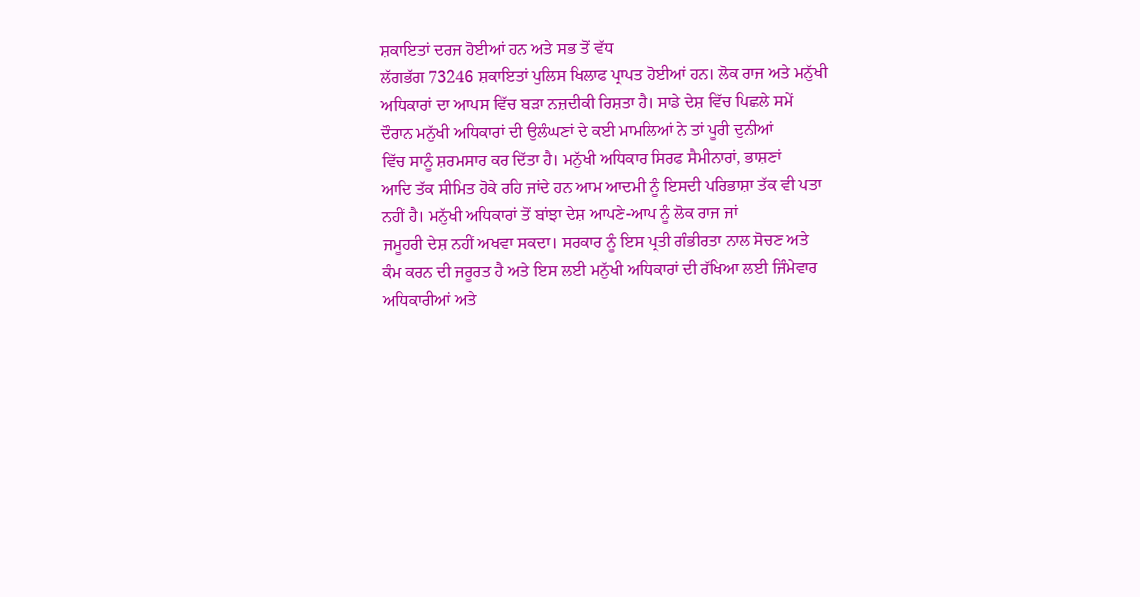ਸ਼ਕਾਇਤਾਂ ਦਰਜ ਹੋਈਆਂ ਹਨ ਅਤੇ ਸਭ ਤੋਂ ਵੱਧ
ਲੱਗਭੱਗ 73246 ਸ਼ਕਾਇਤਾਂ ਪੁਲਿਸ ਖਿਲਾਫ ਪ੍ਰਾਪਤ ਹੋਈਆਂ ਹਨ। ਲੋਕ ਰਾਜ ਅਤੇ ਮਨੁੱਖੀ
ਅਧਿਕਾਰਾਂ ਦਾ ਆਪਸ ਵਿੱਚ ਬੜਾ ਨਜ਼ਦੀਕੀ ਰਿਸ਼ਤਾ ਹੈ। ਸਾਡੇ ਦੇਸ਼ ਵਿੱਚ ਪਿਛਲੇ ਸਮੇਂ
ਦੌਰਾਨ ਮਨੁੱਖੀ ਅਧਿਕਾਰਾਂ ਦੀ ਉਲੰਘਣਾਂ ਦੇ ਕਈ ਮਾਮਲਿਆਂ ਨੇ ਤਾਂ ਪੂਰੀ ਦੁਨੀਆਂ
ਵਿੱਚ ਸਾਨੂੰ ਸ਼ਰਮਸਾਰ ਕਰ ਦਿੱਤਾ ਹੈ। ਮਨੁੱਖੀ ਅਧਿਕਾਰ ਸਿਰਫ ਸੈਮੀਨਾਰਾਂ, ਭਾਸ਼ਣਾਂ
ਆਦਿ ਤੱਕ ਸੀਮਿਤ ਹੋਕੇ ਰਹਿ ਜਾਂਦੇ ਹਨ ਆਮ ਆਦਮੀ ਨੂੰ ਇਸਦੀ ਪਰਿਭਾਸ਼ਾ ਤੱਕ ਵੀ ਪਤਾ
ਨਹੀਂ ਹੈ। ਮਨੁੱਖੀ ਅਧਿਕਾਰਾਂ ਤੋਂ ਬਾਂਝਾ ਦੇਸ਼ ਆਪਣੇ-ਆਪ ਨੂੰ ਲੋਕ ਰਾਜ ਜਾਂ
ਜਮੂਹਰੀ ਦੇਸ਼ ਨਹੀਂ ਅਖਵਾ ਸਕਦਾ। ਸਰਕਾਰ ਨੂੰ ਇਸ ਪ੍ਰਤੀ ਗੰਭੀਰਤਾ ਨਾਲ ਸੋਚਣ ਅਤੇ
ਕੰਮ ਕਰਨ ਦੀ ਜਰੂਰਤ ਹੈ ਅਤੇ ਇਸ ਲਈ ਮਨੁੱਖੀ ਅਧਿਕਾਰਾਂ ਦੀ ਰੱਖਿਆ ਲਈ ਜਿੰਮੇਵਾਰ
ਅਧਿਕਾਰੀਆਂ ਅਤੇ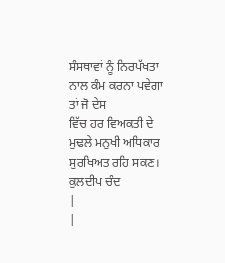ਸੰਸਥਾਵਾਂ ਨੂੰ ਨਿਰਪੱਖਤਾ ਨਾਲ ਕੰਮ ਕਰਨਾ ਪਵੇਗਾ ਤਾਂ ਜੋ ਦੇਸ
ਵਿੱਚ ਹਰ ਵਿਅਕਤੀ ਦੇ ਮੁਢਲੇ ਮਨੁਖੀ ਅਧਿਕਾਰ ਸੁਰਖਿਅਤ ਰਹਿ ਸਕਣ।
ਕੁਲਦੀਪ ਚੰਦ
|
|